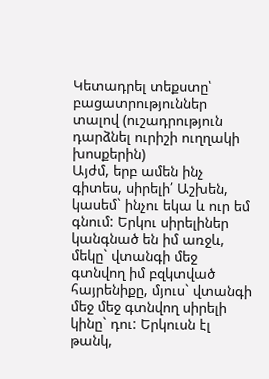Կետադրել տեքստը՝ բացատրություններ տալով (ուշադրություն դարձնել ուրիշի ուղղակի խոսքերին)
Այժմ, երբ ամեն ինչ գիտես, սիրելի՛ Աշխեն, կասեմ` ինչու եկա և ուր եմ գնում: Երկու սիրելիներ կանգնած են իմ առջև, մեկը` վտանգի մեջ գտնվող իմ բզկտված հայրենիքը, մյուս` վտանգի մեջ մեջ գտնվող սիրելի կինը` դու: Երկուսն էլ թանկ,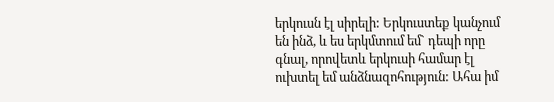երկուսն էլ սիրելի: Երկուստեք կանչում են ինձ, և ես երկմտում եմ` դեպի որը գնալ, որովետև երկուսի համար էլ ուխտել եմ անձնազոհություն: Ահա իմ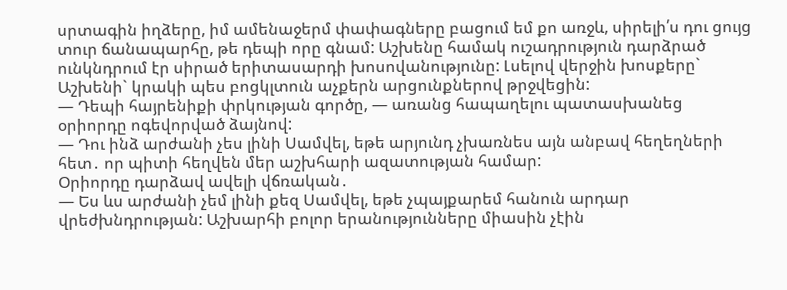սրտագին իղձերը, իմ ամենաջերմ փափագները բացում եմ քո առջև, սիրելի՛ս դու ցույց տուր ճանապարհը, թե դեպի որը գնամ: Աշխենը համակ ուշադրություն դարձրած ունկնդրում էր սիրած երիտասարդի խոսովանությունը: Լսելով վերջին խոսքերը` Աշխենի` կրակի պես բոցկլտուն աչքերն արցունքներով թրջվեցին:
— Դեպի հայրենիքի փրկության գործը, — առանց հապաղելու պատասխանեց օրիորդը ոգեվորված ձայնով:
— Դու ինձ արժանի չես լինի Սամվել, եթե արյունդ չխառնես այն անբավ հեղեղների հետ․ որ պիտի հեղվեն մեր աշխհարի ազատության համար:
Օրիորդը դարձավ ավելի վճռական․
— Ես ևս արժանի չեմ լինի քեզ Սամվել, եթե չպայքարեմ հանուն արդար վրեժխնդրության: Աշխարհի բոլոր երանությունները միասին չէին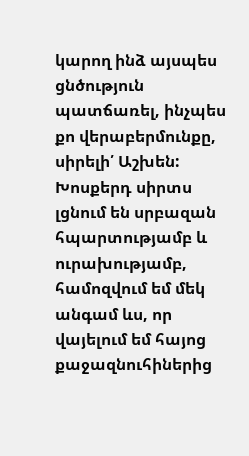կարող ինձ այսպես ցնծություն պատճառել, ինչպես քո վերաբերմունքը, սիրելի՛ Աշխեն: Խոսքերդ սիրտս լցնում են սրբազան հպարտությամբ և ուրախությամբ, համոզվում եմ մեկ անգամ ևս, որ վայելում եմ հայոց քաջազնուհիներից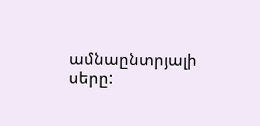ամնաընտրյալի սերը: